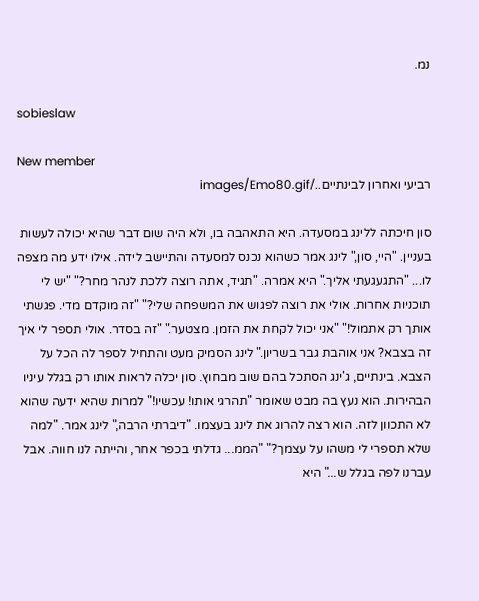נמ.

sobieslaw

New member
רביעי ואחרון לבינתיים../images/Emo80.gif

סון חיכתה ללינג במסעדה. היא התאהבה בו, ולא היה שום דבר שהיא יכולה לעשות בעניין. "היי, סון," לינג אמר כשהוא נכנס למסעדה והתיישב לידה. אילו ידע מה מצפה לו... "התגעגעתי אליך." היא אמרה. "תגיד, אתה רוצה ללכת לנהר מחר?" "יש לי תוכניות אחרות. אולי את רוצה לפגוש את המשפחה שלי?" "זה מוקדם מדי. פגשתי אותך רק אתמול!" "אני יכול לקחת את הזמן. מצטער." "זה בסדר. אולי תספר לי איך זה בצבא? אני אוהבת גבר בשריון." לינג הסמיק מעט והתחיל לספר לה הכל על הצבא. בינתיים, ג'ינג הסתכל בהם שוב מבחוץ. סון יכלה לראות אותו רק בגלל עיניו הבהירות. הוא נעץ בה מבט שאומר "תהרגי אותו! עכשיו!" למרות שהיא ידעה שהוא לא התכוון לזה. הוא רצה להרוג את לינג בעצמו. "דיברתי הרבה," לינג אמר. "למה שלא תספרי לי משהו על עצמך?" "הממ... גדלתי בכפר אחר, והייתה לנו חווה. אבל עברנו לפה בגלל ש..." היא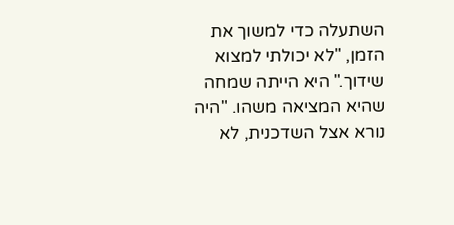השתעלה כדי למשוך את הזמן, "לא יכולתי למצוא שידוך." היא הייתה שמחה שהיא המציאה משהו. "היה נורא אצל השדכנית, לא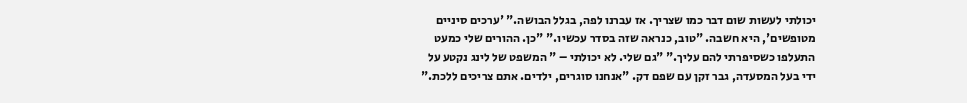יכולתי לעשות שום דבר כמו שצריך. אז עברנו לפה, בגלל הבושה." 'ערכים סיניים מטופשים', היא חשבה. "טוב, כנראה שזה בסדר עכשיו." "כן. ההורים שלי כמעט התעלפו כשסיפרתי להם עליך." "גם שלי. לא יכולתי – " המשפט של לינג נקטע על ידי בעל המסעדה, גבר זקן עם שפם דק. "אנחנו סוגרים, ילדים. אתם צריכים ללכת."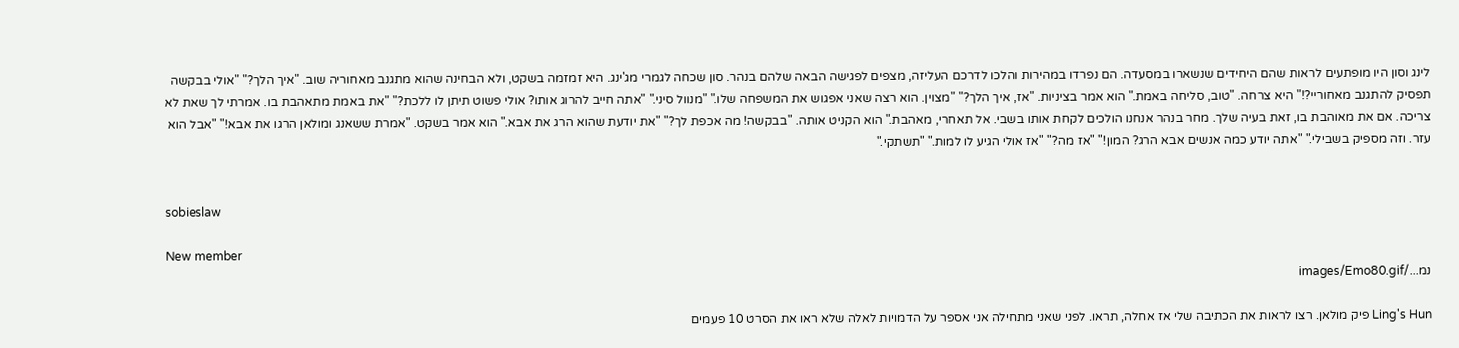לינג וסון היו מופתעים לראות שהם היחידים שנשארו במסעדה. הם נפרדו במהירות והלכו לדרכם העליזה, מצפים לפגישה הבאה שלהם בנהר. סון שכחה לגמרי מג'ינג. היא זמזמה בשקט, ולא הבחינה שהוא מתגנב מאחוריה שוב. "איך הלך?" "אולי בבקשה תפסיק להתגנב מאחוריי?!" היא צרחה. "טוב, סליחה באמת." הוא אמר בציניות. "אז, איך הלך?" "מצוין. הוא רצה שאני אפגוש את המשפחה שלו." "מנוול סיני." "אתה חייב להרוג אותו? אולי פשוט תיתן לו ללכת?" "את באמת מתאהבת בו. אמרתי לך שאת לא צריכה. אם את מאוהבת בו, זאת בעיה שלך. מחר בנהר אנחנו הולכים לקחת אותו בשבי. אל תאחרי, מאהבת." הוא הקניט אותה. "בבקשה! מה אכפת לך?" "את יודעת שהוא הרג את אבא." הוא אמר בשקט. "אמרת ששאנג ומולאן הרגו את אבא!" "אבל הוא עזר. וזה מספיק בשבילי." "אתה יודע כמה אנשים אבא הרג? המון!" "אז מה?" "אז אולי הגיע לו למות." "תשתקי."


sobieslaw

New member
נמ.../images/Emo80.gif

Ling's Hun פיק מולאן. רצו לראות את הכתיבה שלי אז אחלה, תראו. לפני שאני מתחילה אני אספר על הדמויות לאלה שלא ראו את הסרט 10 פעמים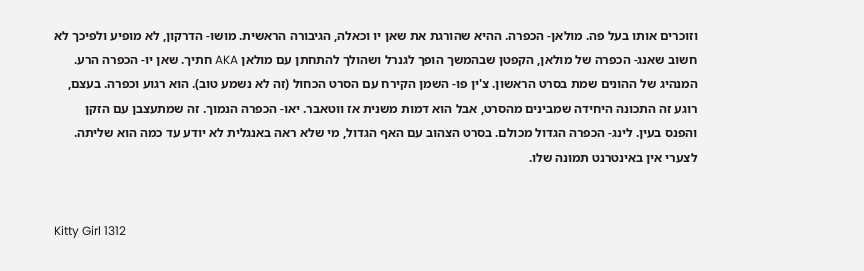וזוכרים אותו בעל פה. מולאן- הכפרה. ההיא שהורגת את שאן יו וכאלה, הגיבורה הראשית. מושו- הדרקון, לא מופיע ולפיכך לא חשוב שאנג- הכפרה של מולאן, הקפטן שבהמשך הופך לגנרל ושהולך להתחתן עם מולאן AKA חתיך. שאן יו- הכפרה הרע. המנהיג של ההונים שמת בסרט הראשון. צ'ין פו- השמן הקירח עם הסרט הכחול (זה לא נשמע טוב). הוא רגוע וכפרה. בעצם, רוגע זה התכונה היחידה שמבינים מהסרט, אבל הוא דמות משנית אז ווטאבר. יאו- הכפרה הנמוך. זה שמתעצבן עם הזקן והפנס בעין. לינג- הכפרה הגדול מכולם. בסרט הצהוב עם האף הגדול, מי שלא ראה באנגלית לא יודע עד כמה הוא שליתה. לצערי אין באינטרנט תמונה שלו.


Kitty Girl 1312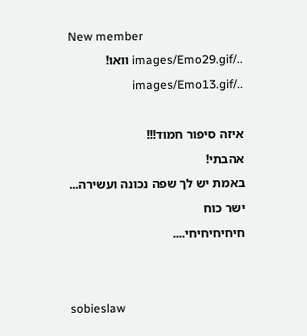New member
../images/Emo29.gif וואו! ../images/Emo13.gif

איזה סיפור חמוד!!!
אהבתי!
באמת יש לך שפה נכונה ועשירה...
ישר כוח
חיחיחיחיחי....


sobieslaw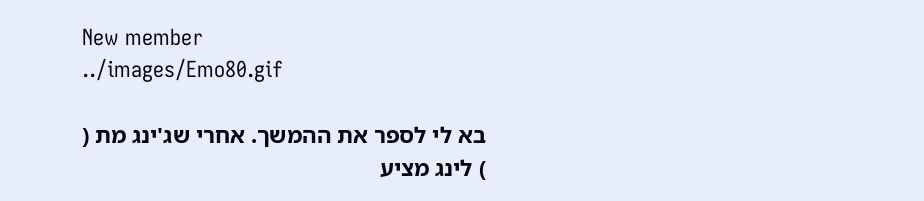New member
../images/Emo80.gif

בא לי לספר את ההמשך. אחרי שג'ינג מת (
) לינג מציע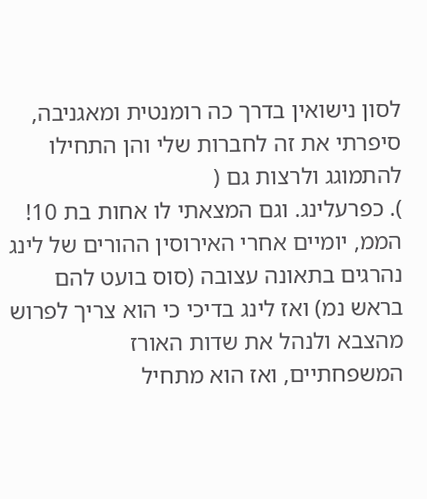לסון נישואין בדרך כה רומנטית ומאגניבה, סיפרתי את זה לחברות שלי והן התחילו להתמוגג ולרצות גם (
). כפרעלינג. וגם המצאתי לו אחות בת 10! הממ, יומיים אחרי האירוסין ההורים של לינג נהרגים בתאונה עצובה (סוס בועט להם בראש נמ) ואז לינג בדיכי כי הוא צריך לפרוש מהצבא ולנהל את שדות האורז המשפחתיים, ואז הוא מתחיל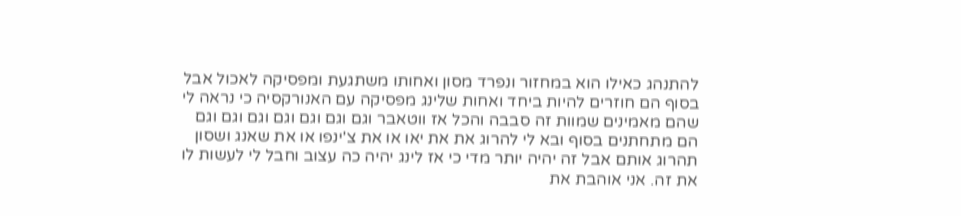להתנהג כאילו הוא במחזור ונפרד מסון ואחותו משתגעת ומפסיקה לאכול אבל בסוף הם חוזרים להיות ביחד ואחות שלינג מפסיקה עם האנורקסיה כי נראה לי שהם מאמינים שמוות זה סבבה והכל אז ווטאבר וגם וגם וגם וגם וגם וגם וגם הם מתחתנים בסוף ובא לי להרוג את את יאו או את צ'ינפו או את שאנג ושסון תהרוג אותם אבל זה יהיה יותר מדי כי אז לינג יהיה כה עצוב וחבל לי לעשות לו את זה. אני אוהבת את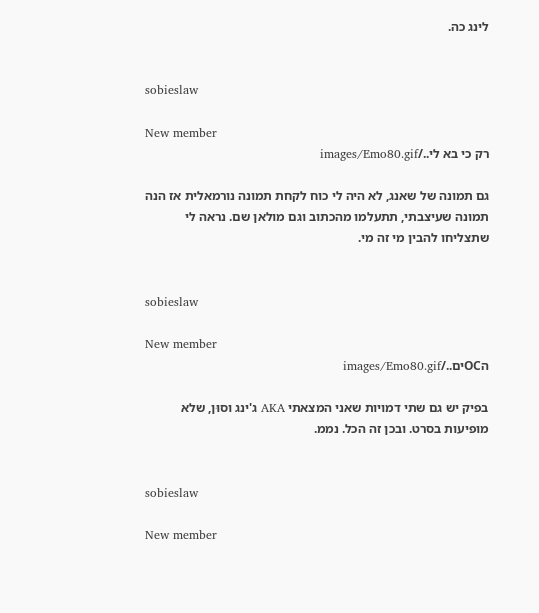לינג כה.


sobieslaw

New member
רק כי בא לי../images/Emo80.gif

גם תמונה של שאנג, לא היה לי כוח לקחת תמונה נורמאלית אז הנה תמונה שעיצבתי, תתעלמו מהכתוב וגם מולאן שם. נראה לי שתצליחו להבין מי זה מי.


sobieslaw

New member
הOCים../images/Emo80.gif

בפיק יש גם שתי דמויות שאני המצאתי AKA ג'ינג וסוּן, שלא מופיעות בסרט. ובכן זה הכל. נממ.


sobieslaw

New member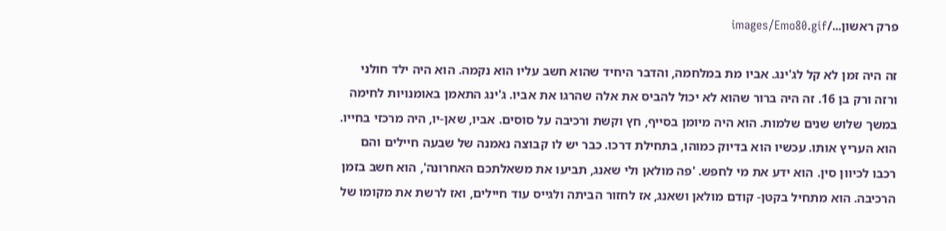פרק ראשון.../images/Emo80.gif

זה היה זמן לא קל לג'ינג. אביו מת במלחמה, והדבר היחיד שהוא חשב עליו הוא נקמה. הוא היה ילד חולני ורזה ורק בן 16. זה היה ברור שהוא לא יכול להביס את אלה שהרגו את אביו. ג'ינג התאמן באומנויות לחימה במשך שלוש שנים שלמות. הוא היה מיומן בסייף, חץ וקשת ורכיבה על סוסים. אביו, שאן-יו, היה מרכזי בחייו. הוא העריץ אותו. עכשיו הוא בדיוק כמוהו, בתחילת דרכו. כבר יש לו קבוצה נאמנה של שבעה חיילים והם רכבו לכיוון סין. הוא ידע את מי לחפש. 'פה מולאן ולי שאנג, תביעו את משאלתכם האחרונה', הוא חשב בזמן הרכיבה. הוא מתחיל בקטן- קודם מולאן ושאנג, אז לחזור הביתה ולגייס עוד חיילים, ואז לרשת את מקומו של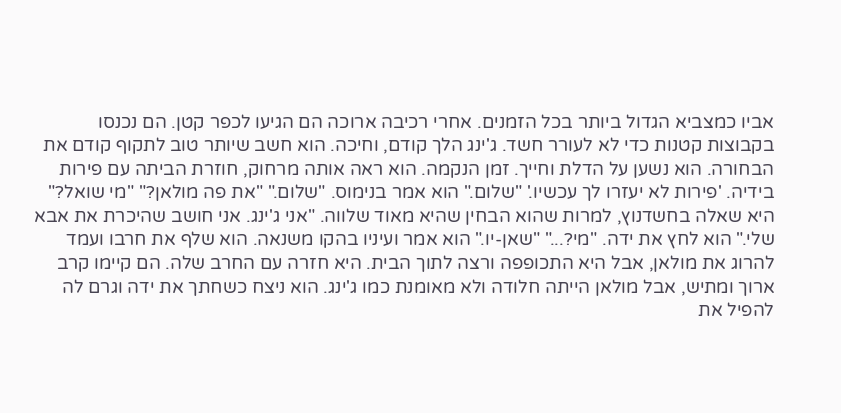אביו כמצביא הגדול ביותר בכל הזמנים. אחרי רכיבה ארוכה הם הגיעו לכפר קטן. הם נכנסו בקבוצות קטנות כדי לא לעורר חשד. ג'ינג הלך קודם, וחיכה. הוא חשב שיותר טוב לתקוף קודם את הבחורה. הוא נשען על הדלת וחייך. זמן הנקמה. הוא ראה אותה מרחוק, חוזרת הביתה עם פירות בידיה. 'פירות לא יעזרו לך עכשיו.' "שלום." הוא אמר בנימוס. "שלום." "את פה מולאן?" "מי שואל?" היא שאלה בחשדנוץ, למרות שהוא הבחין שהיא מאוד שלווה. "אני ג'ינג. אני חושב שהיכרת את אבא שלי." הוא לחץ את ידה. "מי?..." "שאן-יו." הוא אמר ועיניו בהקו משנאה. הוא שלף את חרבו ועמד להרוג את מולאן, אבל היא התכופפה ורצה לתוך הבית. היא חזרה עם החרב שלה. הם קיימו קרב ארוך ומתיש, אבל מולאן הייתה חלודה ולא מאומנת כמו ג'ינג. הוא ניצח כשחתך את ידה וגרם לה להפיל את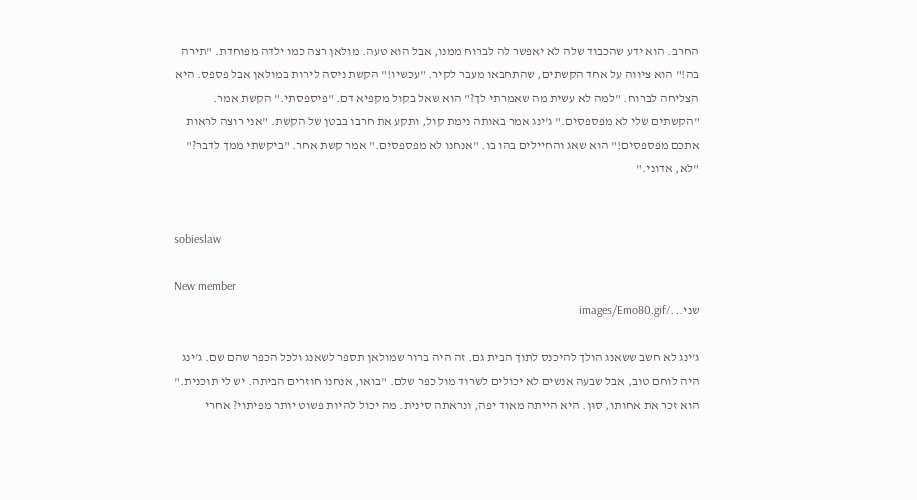החרב. הוא ידע שהכבוד שלה לא יאפשר לה לברוח ממנו, אבל הוא טעה. מולאן רצה כמו ילדה מפוחדת. "תירה בה!" הוא ציווה על אחד הקשתים, שהתחבאו מעבר לקיר. "עכשיו!" הקשת ניסה לירות במולאן אבל פספס. היא הצליחה לברוח. "למה לא עשית מה שאמרתי לך?" הוא שאל בקול מקפיא דם. "פיספסתי." הקשת אמר. "הקשתים שלי לא מפספסים." ג'ינג אמר באותה נימת קול, ותקע את חרבו בבטן של הקשת. "אני רוצה לראות אתכם מפספסים!" הוא שאג והחיילים בהו בו. "אנחנו לא מפספסים." אמר קשת אחר. "ביקשתי ממך לדבר?" "לא, אדוני."


sobieslaw

New member
שני.../images/Emo80.gif

ג'ינג לא חשב ששאנג הולך להיכנס לתוך הבית גם. זה היה ברור שמולאן תספר לשאנג ולכל הכפר שהם שם. ג'ינג היה לוחם טוב, אבל שבעה אנשים לא יכולים לשרוד מול כפר שלם. "בואו, אנחנו חוזרים הביתה. יש לי תוכנית." הוא זכר את אחותו, סוּן. היא הייתה מאוד יפה, ונראתה סינית. מה יכול להיות פשוט יותר מפיתוי? אחרי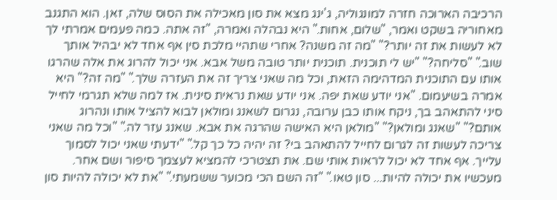הרכיבה הארוכה חזרה למונגוליה, ג'ינג מצא את סון מאכילה את הסוס שלה, זאן. הוא התגנב מאחוריה בשקט ואמר, "שלום, אחות." היא נבהלה ואמרה, "זה אתה. כמה פעמים אמרתי לך לא לעשות את זה יותר?" "מה זה משנה? אחרי שתהיי מלכת סין אף אחד לא יבהיל אותך שוב." "סליחה?" "יש לי תוכנית. תוכנית יותר טובה משל אבא. אני יכול להרוג את אלה שהרגו אותו עם התוכנית המדהימה הזאת, וכל מה שאני צריך זה את העזרה שלך." "מה זה?" היא אמרה בשיעמום. "אני יודע שאת יפה. אני יודע שאת נראית סינית. אז למה שלא תגרמי לחייל סיני להתאהב בך, ניקח אותו כבן ערובה, נגרום לשאנג ומולאן לבוא להציל אותו ונהרוג אותם?" "שאנג ומולאן?" "מולאן היא האישה שהרגה את אבא. שאנג עזר לה." "וכל מה שאני צריכה לעשות זה לגרום לחייל להתאהב בי? זה יהיה כל כך קל." "ידעתי שאני יכול לסמוך עלייך. אף אחד לא יכול לראות אותי שם. את תצטרכי להמציא לעצמך סיפור ושם אחר. מעכשיו את יכולה להיות... סון טאו." "זה השם הכי מכוער ששמעתי." "את לא יכולה להיות סון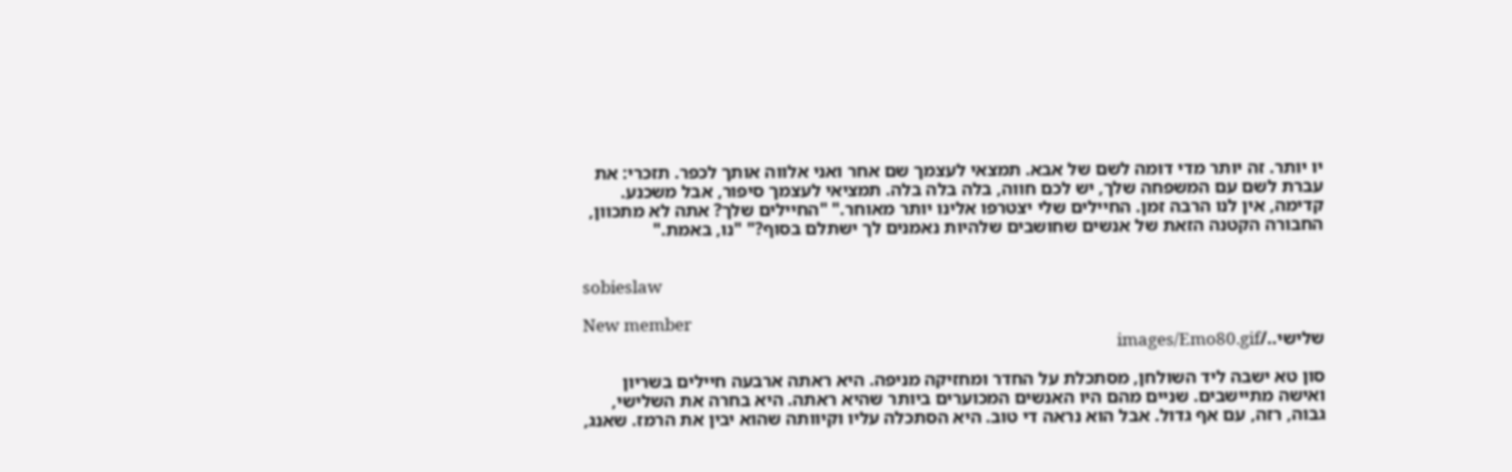יו יותר. זה יותר מדי דומה לשם של אבא. תמצאי לעצמך שם אחר ואני אלווה אותך לכפר. תזכרי: את עברת לשם עם המשפחה שלך, יש לכם חווה, בלה בלה בלה. תמציאי לעצמך סיפור, אבל משכנע. קדימה, אין לנו הרבה זמן. החיילים שלי יצטרפו אלינו יותר מאוחר." "החיילים שלך? אתה לא מתכוון, החבורה הקטנה הזאת של אנשים שחושבים שלהיות נאמנים לך ישתלם בסוף?" "נו, באמת."


sobieslaw

New member
שלישי../images/Emo80.gif

סון טא ישבה ליד השולחן, מסתכלת על החדר ומחזיקה מניפה. היא ראתה ארבעה חיילים בשריון ואישה מתיישבים. שניים מהם היו האנשים המכוערים ביותר שהיא ראתה. היא בחרה את השלישי, גבוה, רזה, עם אף גדול. אבל הוא נראה די טוב. היא הסתכלה עליו וקיוותה שהוא יבין את הרמז. שאנג,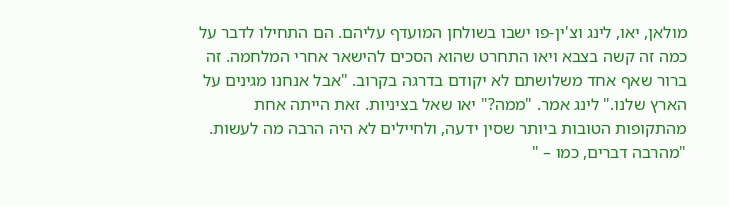מולאן, יאו, לינג וצ'ין-פו ישבו בשולחן המועדף עליהם. הם התחילו לדבר על כמה זה קשה בצבא ויאו התחרט שהוא הסכים להישאר אחרי המלחמה. זה ברור שאף אחד משלושתם לא יקודם בדרגה בקרוב. "אבל אנחנו מגינים על הארץ שלנו." לינג אמר. "ממה?" יאו שאל בציניות. זאת הייתה אחת מהתקופות הטובות ביותר שסין ידעה, ולחיילים לא היה הרבה מה לעשות. "מהרבה דברים, כמו – "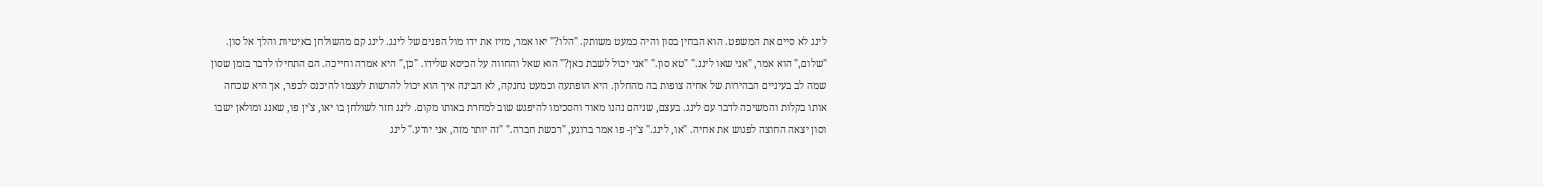לינג לא סיים את המשפט. הוא הבחין בסון והיה כמעט משותק. "הלו?" יאו אמר, מזיז את ידו מול הפנים של לינג. לינג קם מהשולחן באיטיות והלך אל סון. "שלום," הוא אמר, "אני שאו לינג." "טא סון." "אני יכול לשבת כאן?" הוא שאל והחווה על הכיסא שלידו. "כן," היא אמרה וחייכה. הם התחילו לדבר בזמן שסון שמה לב בעיניים הבהירות של אחיה צופות בה מהחלון. היא הופתעה וכמעט נחנקה, לא הבינה איך הוא יכול להרשות לעצמו להיכנס לכפר, אך היא שכחה אותו בקלות והמשיכה לדבר עם לינג. בעצם, שניהם נהנו מאוד והסכימו להיפגש שוב למחרת באותו מקום. לינג חזר לשולחן בו יאו, צ'ין פו, שאנג ומולאן ישבו וסון יצאה החוצה לפגוש את אחיה. "או, לינג." צ'ין- פו אמר ברוגע, "רכשת חברה." "זה יותר מזה, אני יודע." לינג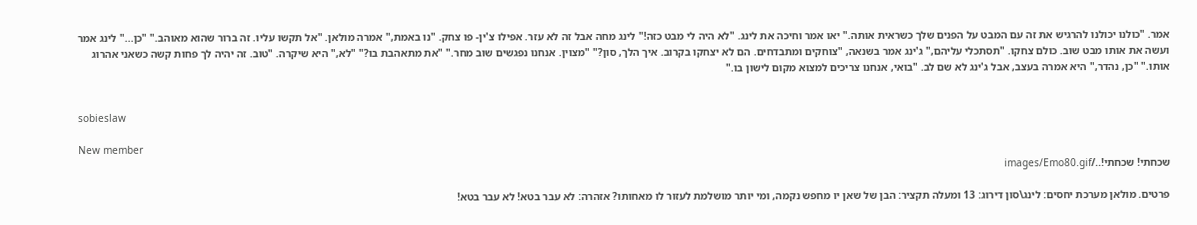אמר. "כולנו יכולנו להרגיש את זה עם המבט על הפנים שלך כשראית אותה." יאו אמר וחיכה את לינג. "לא היה לי מבט כזה!" לינג מחה אבל זה לא עזר. אפילו צ'ין- פו צחק. "נו באמת," אמרה מולאן. "אל תקשו עליו. זה ברור שהוא מאוהב." "כן..." לינג אמר ועשה את אותו מבט שוב. כולם צחקו. "תסתכלי עליהם," ג'ינג אמר בשנאה, "צוחקים ומתבדחים. הם לא יצחקו בקרוב. איך הלך, סון?" "מצוין. אנחנו נפגשים שוב מחר." "את מתאהבת בו?" "לא," היא שיקרה. "טוב. זה יהיה לך פחות קשה כשאני אהרוג אותו." "כן, נהדר," היא אמרה בעצב, אבל ג'ינג לא שם לב. "בואי, אנחנו צריכים למצוא מקום לישון בו."


sobieslaw

New member
שכחתי! שכחתי!../images/Emo80.gif

פרטים. מולאן מערכת יחסים: לינג\סון דירוג: 13 ומעלה תקציר: הבן של שאן יו מחפש נקמה, ומי יותר מושלמת לעזור לו מאחותו? אזהרה: לא עבר בטא! לא עבר בטא!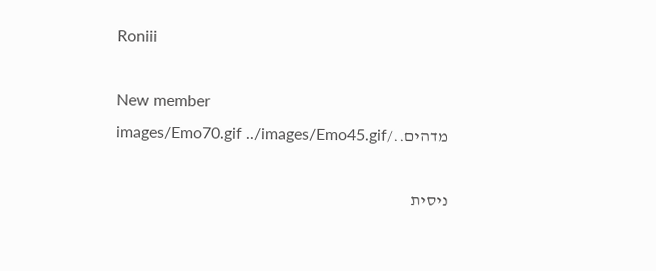Roniii

New member
מדהים../images/Emo70.gif ../images/Emo45.gif

ניסית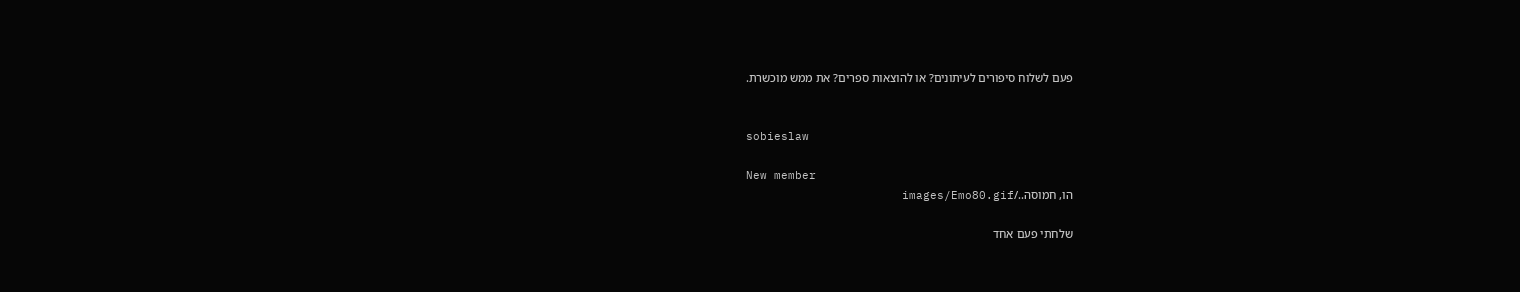פעם לשלוח סיפורים לעיתונים? או להוצאות ספרים? את ממש מוכשרת.


sobieslaw

New member
הו, חמוסה../images/Emo80.gif

שלחתי פעם אחד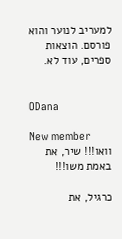למעריב לנוער והוא פורסם. הוצאות ספרים, עוד לא.


ODana

New member
וואו!!! שיר, את באמת משו!!!

כרגיל, את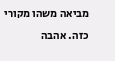מביאה משהו מקורי כזה. אהבה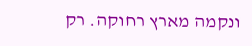ונקמה מארץ רחוקה. רק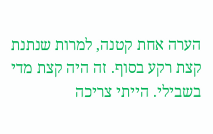הערה אחת קטנה, למרות שנתנת קצת רקע בסוף. זה היה קצת מדי בשבילי. הייתי צריכה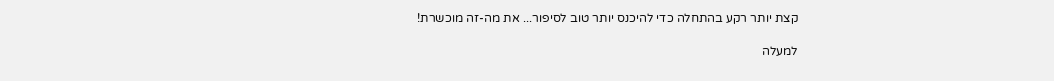קצת יותר רקע בהתחלה כדי להיכנס יותר טוב לסיפור... את מה-זה מוכשרת!

למעלה